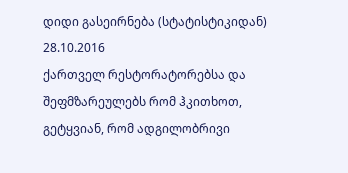დიდი გასეირნება (სტატისტიკიდან)
28.10.2016
ქართველ რესტორატორებსა და შეფმზარეულებს რომ ჰკითხოთ, გეტყვიან, რომ ადგილობრივი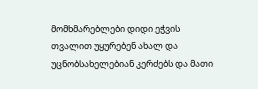მომხმარებლები დიდი ეჭვის თვალით უყურებენ ახალ და უცნობსახელებიან კერძებს და მათი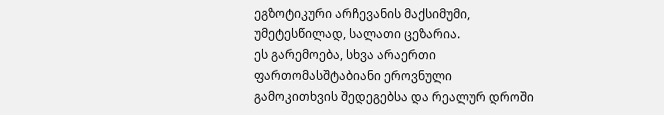ეგზოტიკური არჩევანის მაქსიმუმი, უმეტესწილად, სალათი ცეზარია.
ეს გარემოება, სხვა არაერთი ფართომასშტაბიანი ეროვნული გამოკითხვის შედეგებსა და რეალურ დროში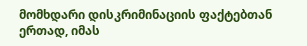მომხდარი დისკრიმინაციის ფაქტებთან ერთად, იმას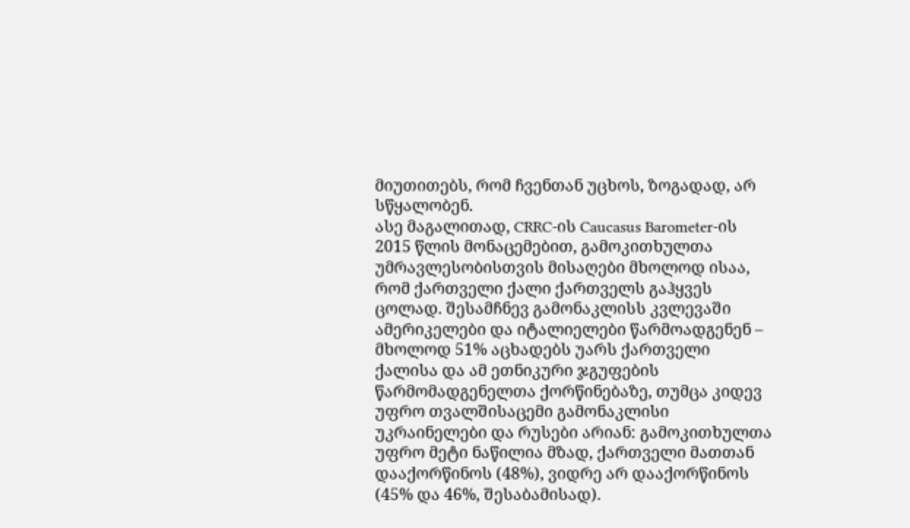მიუთითებს, რომ ჩვენთან უცხოს, ზოგადად, არ სწყალობენ.
ასე მაგალითად, CRRC-ის Caucasus Barometer-ის 2015 წლის მონაცემებით, გამოკითხულთა უმრავლესობისთვის მისაღები მხოლოდ ისაა, რომ ქართველი ქალი ქართველს გაჰყვეს ცოლად. შესამჩნევ გამონაკლისს კვლევაში ამერიკელები და იტალიელები წარმოადგენენ – მხოლოდ 51% აცხადებს უარს ქართველი ქალისა და ამ ეთნიკური ჯგუფების წარმომადგენელთა ქორწინებაზე, თუმცა კიდევ უფრო თვალშისაცემი გამონაკლისი უკრაინელები და რუსები არიან: გამოკითხულთა უფრო მეტი ნაწილია მზად, ქართველი მათთან დააქორწინოს (48%), ვიდრე არ დააქორწინოს (45% და 46%, შესაბამისად).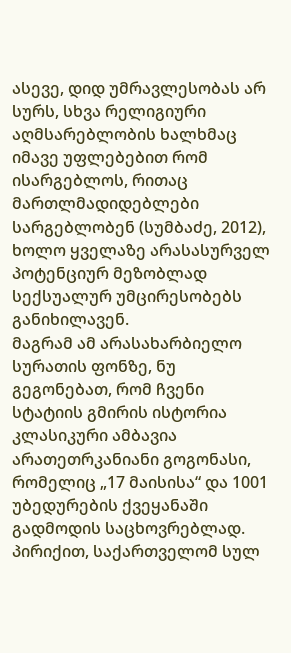ასევე, დიდ უმრავლესობას არ სურს, სხვა რელიგიური აღმსარებლობის ხალხმაც იმავე უფლებებით რომ ისარგებლოს, რითაც მართლმადიდებლები სარგებლობენ (სუმბაძე, 2012), ხოლო ყველაზე არასასურველ პოტენციურ მეზობლად სექსუალურ უმცირესობებს განიხილავენ.
მაგრამ ამ არასახარბიელო სურათის ფონზე, ნუ გეგონებათ, რომ ჩვენი სტატიის გმირის ისტორია კლასიკური ამბავია არათეთრკანიანი გოგონასი, რომელიც „17 მაისისა“ და 1001 უბედურების ქვეყანაში გადმოდის საცხოვრებლად.
პირიქით, საქართველომ სულ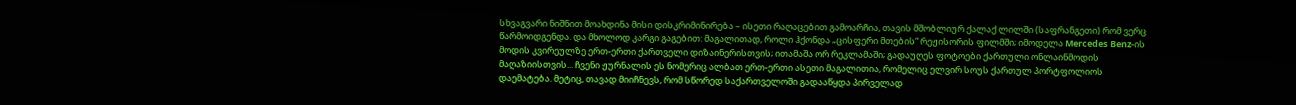სხვაგვარი ნიშნით მოახდინა მისი დისკრიმინირება – ისეთი რაღაცებით გამოარჩია, თავის მშობლიურ ქალაქ ლილში (საფრანგეთი) რომ ვერც წარმოიდგენდა. და მხოლოდ კარგი გაგებით: მაგალითად, როლი ჰქონდა „ცისფერი მთების“ რეჟისორის ფილმში; იმოდელა Mercedes Benz-ის მოდის კვირეულზე ერთ-ერთი ქართველი დიზაინერისთვის; ითამაშა ორ რეკლამაში; გადაუღეს ფოტოები ქართული ონლაინმოდის მაღაზიისთვის... ჩვენი ჟურნალის ეს ნომერიც ალბათ ერთ-ერთი ასეთი მაგალითია, რომელიც ელვირ სოუს ქართულ პორტფოლიოს დაემატება. მეტიც, თავად მიიჩნევს, რომ სწორედ საქართველოში გადააწყდა პირველად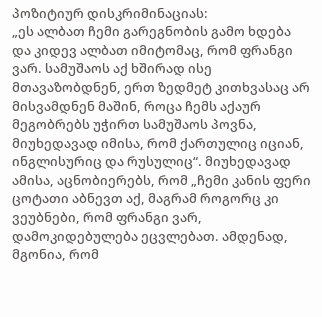პოზიტიურ დისკრიმინაციას:
„ეს ალბათ ჩემი გარეგნობის გამო ხდება და კიდევ ალბათ იმიტომაც, რომ ფრანგი ვარ. სამუშაოს აქ ხშირად ისე მთავაზობდნენ, ერთ ზედმეტ კითხვასაც არ მისვამდნენ მაშინ, როცა ჩემს აქაურ მეგობრებს უჭირთ სამუშაოს პოვნა, მიუხედავად იმისა, რომ ქართულიც იციან, ინგლისურიც და რუსულიც“. მიუხედავად ამისა, აცნობიერებს, რომ „ჩემი კანის ფერი ცოტათი აბნევთ აქ, მაგრამ როგორც კი ვეუბნები, რომ ფრანგი ვარ, დამოკიდებულება ეცვლებათ. ამდენად, მგონია, რომ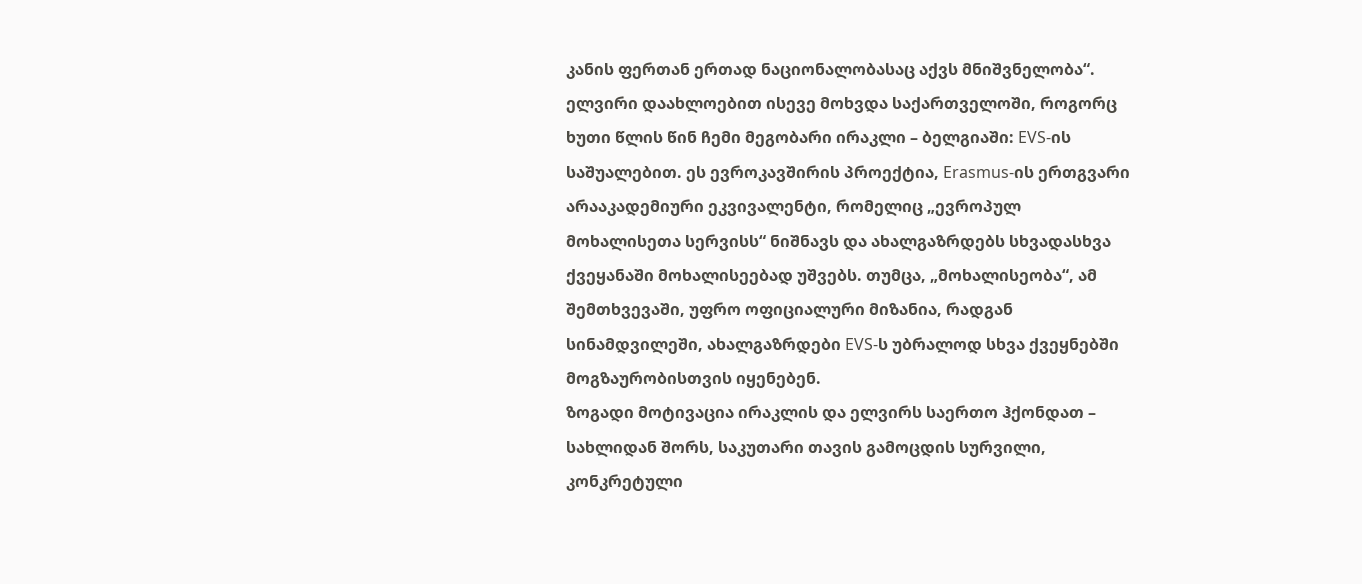კანის ფერთან ერთად ნაციონალობასაც აქვს მნიშვნელობა“.
ელვირი დაახლოებით ისევე მოხვდა საქართველოში, როგორც ხუთი წლის წინ ჩემი მეგობარი ირაკლი – ბელგიაში: EVS-ის საშუალებით. ეს ევროკავშირის პროექტია, Erasmus-ის ერთგვარი არააკადემიური ეკვივალენტი, რომელიც „ევროპულ მოხალისეთა სერვისს“ ნიშნავს და ახალგაზრდებს სხვადასხვა ქვეყანაში მოხალისეებად უშვებს. თუმცა, „მოხალისეობა“, ამ შემთხვევაში, უფრო ოფიციალური მიზანია, რადგან სინამდვილეში, ახალგაზრდები EVS-ს უბრალოდ სხვა ქვეყნებში მოგზაურობისთვის იყენებენ.
ზოგადი მოტივაცია ირაკლის და ელვირს საერთო ჰქონდათ – სახლიდან შორს, საკუთარი თავის გამოცდის სურვილი, კონკრეტული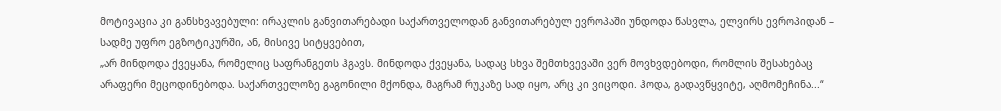მოტივაცია კი განსხვავებული: ირაკლის განვითარებადი საქართველოდან განვითარებულ ევროპაში უნდოდა წასვლა, ელვირს ევროპიდან – სადმე უფრო ეგზოტიკურში, ან, მისივე სიტყვებით,
„არ მინდოდა ქვეყანა, რომელიც საფრანგეთს ჰგავს. მინდოდა ქვეყანა, სადაც სხვა შემთხვევაში ვერ მოვხვდებოდი, რომლის შესახებაც არაფერი მეცოდინებოდა. საქართველოზე გაგონილი მქონდა, მაგრამ რუკაზე სად იყო, არც კი ვიცოდი. ჰოდა, გადავწყვიტე, აღმომეჩინა...“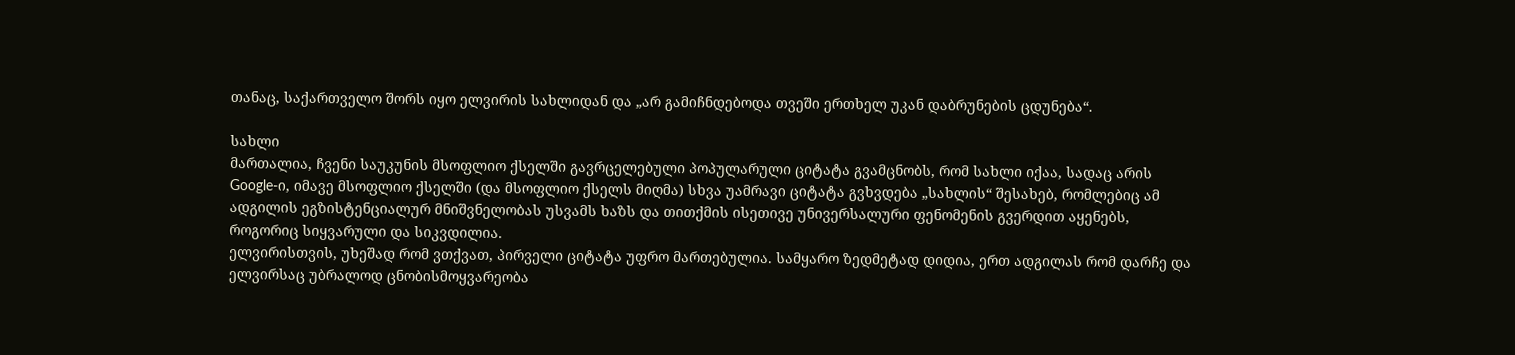თანაც, საქართველო შორს იყო ელვირის სახლიდან და „არ გამიჩნდებოდა თვეში ერთხელ უკან დაბრუნების ცდუნება“.

სახლი
მართალია, ჩვენი საუკუნის მსოფლიო ქსელში გავრცელებული პოპულარული ციტატა გვამცნობს, რომ სახლი იქაა, სადაც არის Google-ი, იმავე მსოფლიო ქსელში (და მსოფლიო ქსელს მიღმა) სხვა უამრავი ციტატა გვხვდება „სახლის“ შესახებ, რომლებიც ამ ადგილის ეგზისტენციალურ მნიშვნელობას უსვამს ხაზს და თითქმის ისეთივე უნივერსალური ფენომენის გვერდით აყენებს, როგორიც სიყვარული და სიკვდილია.
ელვირისთვის, უხეშად რომ ვთქვათ, პირველი ციტატა უფრო მართებულია. სამყარო ზედმეტად დიდია, ერთ ადგილას რომ დარჩე და ელვირსაც უბრალოდ ცნობისმოყვარეობა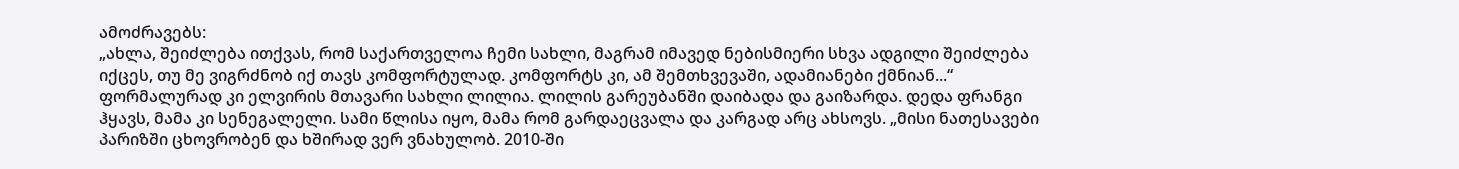ამოძრავებს:
„ახლა, შეიძლება ითქვას, რომ საქართველოა ჩემი სახლი, მაგრამ იმავედ ნებისმიერი სხვა ადგილი შეიძლება იქცეს, თუ მე ვიგრძნობ იქ თავს კომფორტულად. კომფორტს კი, ამ შემთხვევაში, ადამიანები ქმნიან...“
ფორმალურად კი ელვირის მთავარი სახლი ლილია. ლილის გარეუბანში დაიბადა და გაიზარდა. დედა ფრანგი ჰყავს, მამა კი სენეგალელი. სამი წლისა იყო, მამა რომ გარდაეცვალა და კარგად არც ახსოვს. „მისი ნათესავები პარიზში ცხოვრობენ და ხშირად ვერ ვნახულობ. 2010-ში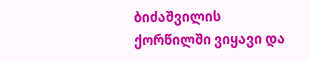ბიძაშვილის ქორწილში ვიყავი და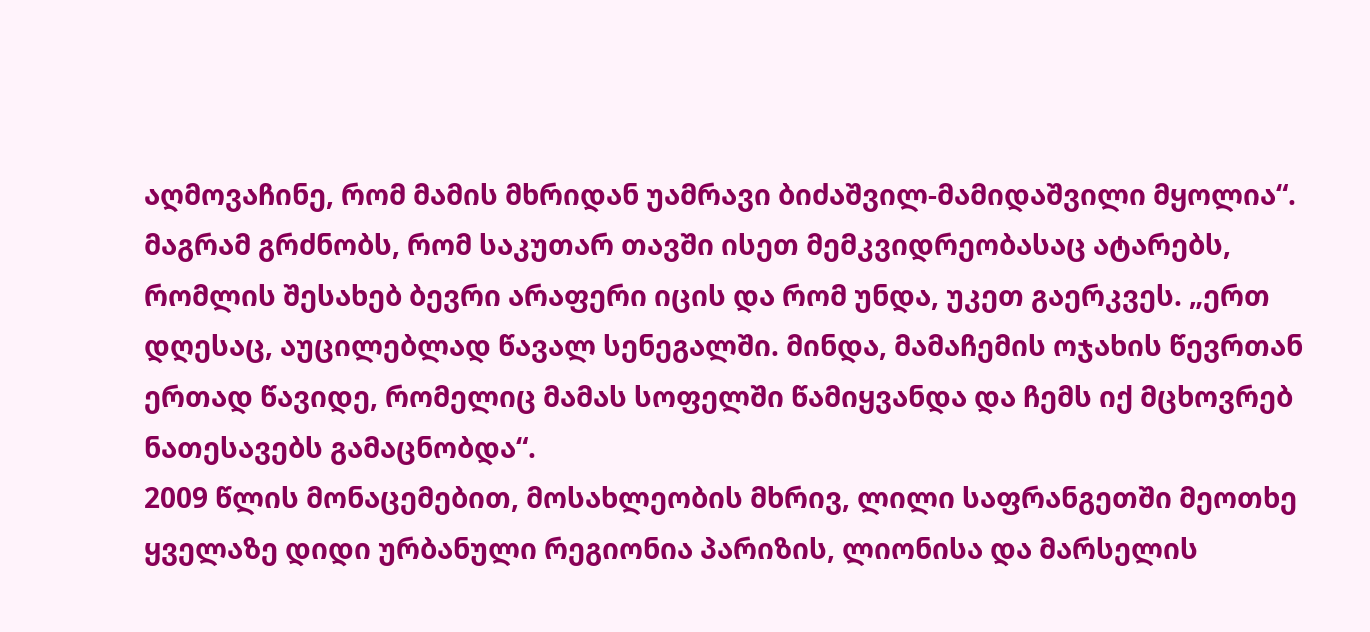აღმოვაჩინე, რომ მამის მხრიდან უამრავი ბიძაშვილ-მამიდაშვილი მყოლია“. მაგრამ გრძნობს, რომ საკუთარ თავში ისეთ მემკვიდრეობასაც ატარებს, რომლის შესახებ ბევრი არაფერი იცის და რომ უნდა, უკეთ გაერკვეს. „ერთ დღესაც, აუცილებლად წავალ სენეგალში. მინდა, მამაჩემის ოჯახის წევრთან ერთად წავიდე, რომელიც მამას სოფელში წამიყვანდა და ჩემს იქ მცხოვრებ ნათესავებს გამაცნობდა“.
2009 წლის მონაცემებით, მოსახლეობის მხრივ, ლილი საფრანგეთში მეოთხე ყველაზე დიდი ურბანული რეგიონია პარიზის, ლიონისა და მარსელის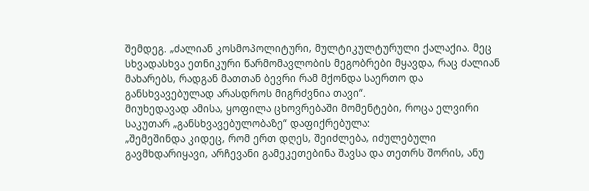შემდეგ. „ძალიან კოსმოპოლიტური, მულტიკულტურული ქალაქია. მეც სხვადასხვა ეთნიკური წარმომავლობის მეგობრები მყავდა, რაც ძალიან მახარებს, რადგან მათთან ბევრი რამ მქონდა საერთო და განსხვავებულად არასდროს მიგრძვნია თავი“.
მიუხედავად ამისა, ყოფილა ცხოვრებაში მომენტები, როცა ელვირი საკუთარ „განსხვავებულობაზე“ დაფიქრებულა:
„შემეშინდა კიდეც, რომ ერთ დღეს, შეიძლება, იძულებული გავმხდარიყავი, არჩევანი გამეკეთებინა შავსა და თეთრს შორის, ანუ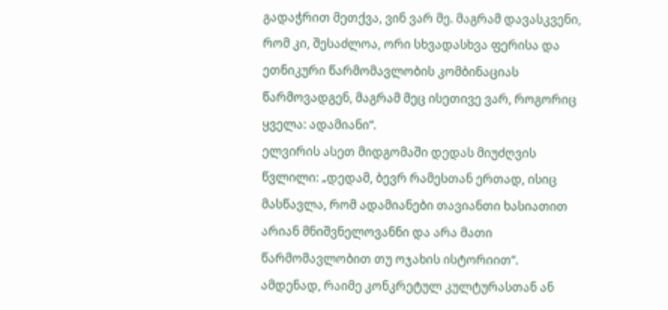გადაჭრით მეთქვა, ვინ ვარ მე. მაგრამ დავასკვენი, რომ კი, შესაძლოა, ორი სხვადასხვა ფერისა და ეთნიკური წარმომავლობის კომბინაციას წარმოვადგენ, მაგრამ მეც ისეთივე ვარ, როგორიც ყველა: ადამიანი“.
ელვირის ასეთ მიდგომაში დედას მიუძღვის წვლილი: „დედამ, ბევრ რამესთან ერთად, ისიც მასწავლა, რომ ადამიანები თავიანთი ხასიათით არიან მნიშვნელოვანნი და არა მათი წარმომავლობით თუ ოჯახის ისტორიით“.
ამდენად, რაიმე კონკრეტულ კულტურასთან ან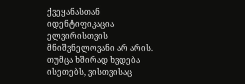ქვეყანასთან იდენტიფიკაცია ელვირისთვის მნიშვნელოვანი არ არის. თუმცა ხშირად ხვდება ისეთებს, ვისთვისაც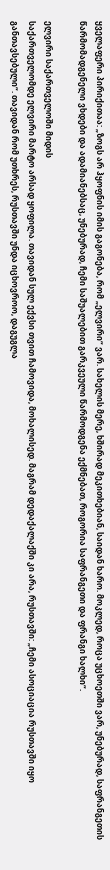ყველაფერი პირიქითაა: „ზოგს არ ჰყოფნის იმის გაგონება, რომ „ელვირი“ ვარ. სახელის მერე, ხშირად მეკითხებიან, საიდან ხარო. მოკლედ, როცა უცხოეთში ვარ, უნებურად, საფრანგეთის წარმომადგენელი ვხდები და ადამიანებსაც, უნებურად, ჩემი საშუალებით გარკვეული წარმოდგენა ექმნებათ, როგორია საფრანგეთი და ფრანგი ხალხი“.

ელვირი საქართველოში მიდის
საქართველომდე ელვირი მარტო არსად ყოფილა. თავიდან სულ ექვსი თვით ჩამოვიდა, მოხალისედ. მაგრამ დედაქალაქში კი არა, რუსთავში: „ჩემი ასოციაცია რუსთავში იყო განთავსებული“. თავიდან რომ უთხრეს, რუსთავში უნდა იცხოვროო, დაგუგლა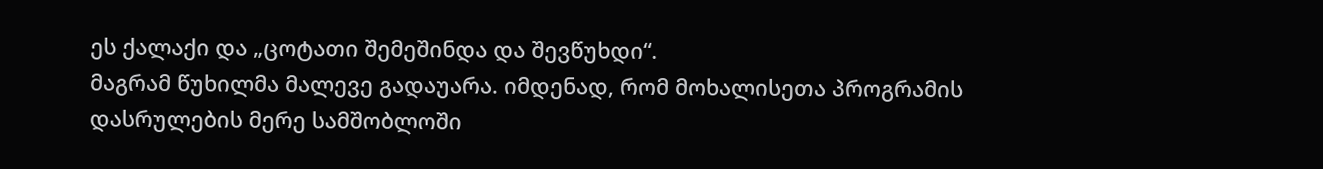ეს ქალაქი და „ცოტათი შემეშინდა და შევწუხდი“.
მაგრამ წუხილმა მალევე გადაუარა. იმდენად, რომ მოხალისეთა პროგრამის დასრულების მერე სამშობლოში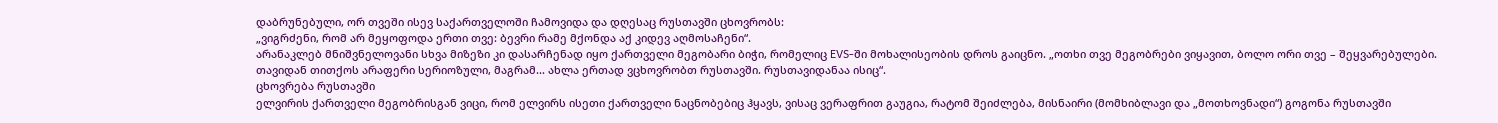დაბრუნებული, ორ თვეში ისევ საქართველოში ჩამოვიდა და დღესაც რუსთავში ცხოვრობს:
„ვიგრძენი, რომ არ მეყოფოდა ერთი თვე: ბევრი რამე მქონდა აქ კიდევ აღმოსაჩენი“.
არანაკლებ მნიშვნელოვანი სხვა მიზეზი კი დასარჩენად იყო ქართველი მეგობარი ბიჭი, რომელიც EVS-ში მოხალისეობის დროს გაიცნო. „ოთხი თვე მეგობრები ვიყავით, ბოლო ორი თვე – შეყვარებულები. თავიდან თითქოს არაფერი სერიოზული, მაგრამ... ახლა ერთად ვცხოვრობთ რუსთავში. რუსთავიდანაა ისიც“.
ცხოვრება რუსთავში
ელვირის ქართველი მეგობრისგან ვიცი, რომ ელვირს ისეთი ქართველი ნაცნობებიც ჰყავს, ვისაც ვერაფრით გაუგია, რატომ შეიძლება, მისნაირი (მომხიბლავი და „მოთხოვნადი“) გოგონა რუსთავში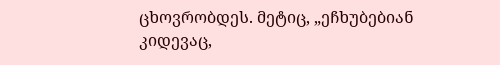ცხოვრობდეს. მეტიც, „ეჩხუბებიან კიდევაც,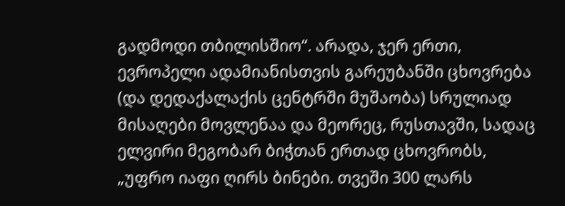გადმოდი თბილისშიო“. არადა, ჯერ ერთი, ევროპელი ადამიანისთვის გარეუბანში ცხოვრება (და დედაქალაქის ცენტრში მუშაობა) სრულიად მისაღები მოვლენაა და მეორეც, რუსთავში, სადაც ელვირი მეგობარ ბიჭთან ერთად ცხოვრობს, „უფრო იაფი ღირს ბინები. თვეში 300 ლარს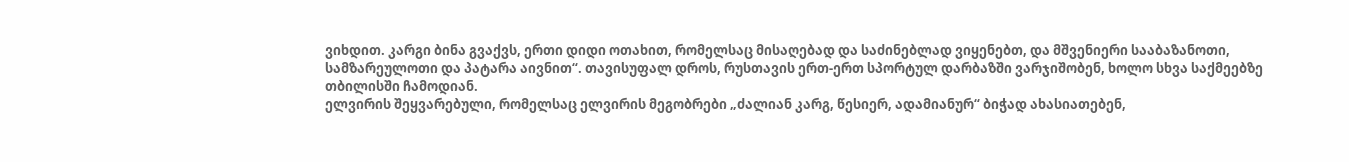ვიხდით. კარგი ბინა გვაქვს, ერთი დიდი ოთახით, რომელსაც მისაღებად და საძინებლად ვიყენებთ, და მშვენიერი სააბაზანოთი, სამზარეულოთი და პატარა აივნით“. თავისუფალ დროს, რუსთავის ერთ-ერთ სპორტულ დარბაზში ვარჯიშობენ, ხოლო სხვა საქმეებზე თბილისში ჩამოდიან.
ელვირის შეყვარებული, რომელსაც ელვირის მეგობრები „ძალიან კარგ, წესიერ, ადამიანურ“ ბიჭად ახასიათებენ,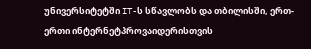უნივერსიტეტში IT-ს სწავლობს და თბილისში, ერთ-ერთი ინტერნეტპროვაიდერისთვის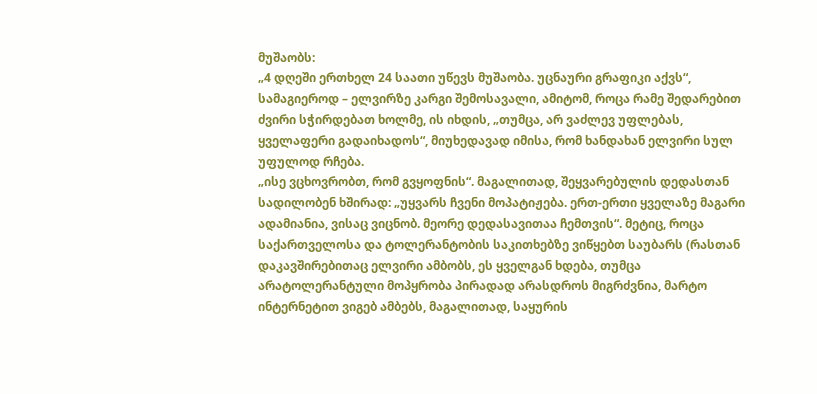მუშაობს:
„4 დღეში ერთხელ 24 საათი უწევს მუშაობა. უცნაური გრაფიკი აქვს“, სამაგიეროდ – ელვირზე კარგი შემოსავალი, ამიტომ, როცა რამე შედარებით ძვირი სჭირდებათ ხოლმე, ის იხდის, „თუმცა, არ ვაძლევ უფლებას, ყველაფერი გადაიხადოს“, მიუხედავად იმისა, რომ ხანდახან ელვირი სულ უფულოდ რჩება.
„ისე ვცხოვრობთ, რომ გვყოფნის“. მაგალითად, შეყვარებულის დედასთან სადილობენ ხშირად: „უყვარს ჩვენი მოპატიჟება. ერთ-ერთი ყველაზე მაგარი ადამიანია, ვისაც ვიცნობ. მეორე დედასავითაა ჩემთვის“. მეტიც, როცა საქართველოსა და ტოლერანტობის საკითხებზე ვიწყებთ საუბარს (რასთან დაკავშირებითაც ელვირი ამბობს, ეს ყველგან ხდება, თუმცა არატოლერანტული მოპყრობა პირადად არასდროს მიგრძვნია, მარტო ინტერნეტით ვიგებ ამბებს, მაგალითად, საყურის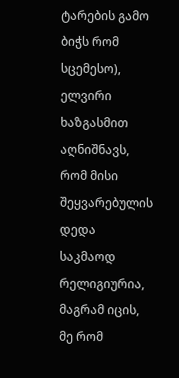ტარების გამო ბიჭს რომ სცემესო), ელვირი ხაზგასმით აღნიშნავს, რომ მისი შეყვარებულის დედა საკმაოდ რელიგიურია, მაგრამ იცის, მე რომ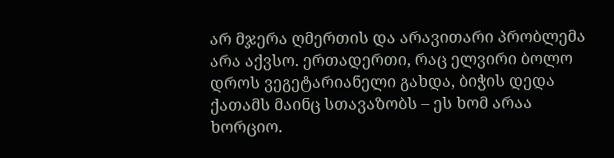არ მჯერა ღმერთის და არავითარი პრობლემა არა აქვსო. ერთადერთი, რაც ელვირი ბოლო დროს ვეგეტარიანელი გახდა, ბიჭის დედა ქათამს მაინც სთავაზობს – ეს ხომ არაა ხორციო.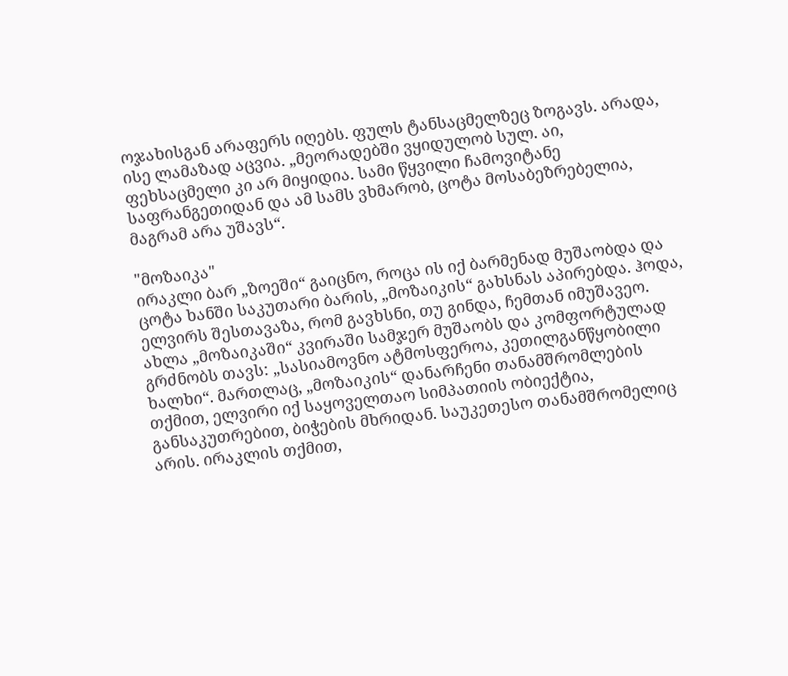ოჯახისგან არაფერს იღებს. ფულს ტანსაცმელზეც ზოგავს. არადა, ისე ლამაზად აცვია. „მეორადებში ვყიდულობ სულ. აი, ფეხსაცმელი კი არ მიყიდია. სამი წყვილი ჩამოვიტანე საფრანგეთიდან და ამ სამს ვხმარობ, ცოტა მოსაბეზრებელია, მაგრამ არა უშავს“.

"მოზაიკა"
ირაკლი ბარ „ზოეში“ გაიცნო, როცა ის იქ ბარმენად მუშაობდა და ცოტა ხანში საკუთარი ბარის, „მოზაიკის“ გახსნას აპირებდა. ჰოდა, ელვირს შესთავაზა, რომ გავხსნი, თუ გინდა, ჩემთან იმუშავეო. ახლა „მოზაიკაში“ კვირაში სამჯერ მუშაობს და კომფორტულად გრძნობს თავს: „სასიამოვნო ატმოსფეროა, კეთილგანწყობილი ხალხი“. მართლაც, „მოზაიკის“ დანარჩენი თანამშრომლების თქმით, ელვირი იქ საყოველთაო სიმპათიის ობიექტია, განსაკუთრებით, ბიჭების მხრიდან. საუკეთესო თანამშრომელიც არის. ირაკლის თქმით,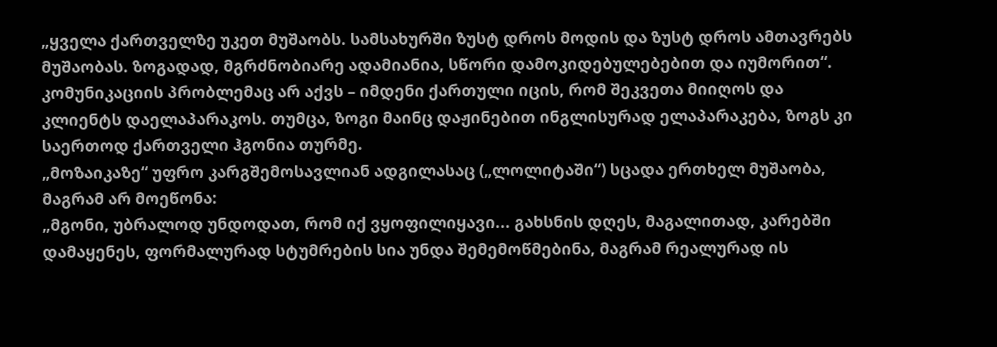„ყველა ქართველზე უკეთ მუშაობს. სამსახურში ზუსტ დროს მოდის და ზუსტ დროს ამთავრებს მუშაობას. ზოგადად, მგრძნობიარე ადამიანია, სწორი დამოკიდებულებებით და იუმორით“. კომუნიკაციის პრობლემაც არ აქვს – იმდენი ქართული იცის, რომ შეკვეთა მიიღოს და კლიენტს დაელაპარაკოს. თუმცა, ზოგი მაინც დაჟინებით ინგლისურად ელაპარაკება, ზოგს კი საერთოდ ქართველი ჰგონია თურმე.
„მოზაიკაზე“ უფრო კარგშემოსავლიან ადგილასაც („ლოლიტაში“) სცადა ერთხელ მუშაობა, მაგრამ არ მოეწონა:
„მგონი, უბრალოდ უნდოდათ, რომ იქ ვყოფილიყავი... გახსნის დღეს, მაგალითად, კარებში დამაყენეს, ფორმალურად სტუმრების სია უნდა შემემოწმებინა, მაგრამ რეალურად ის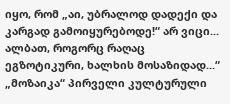იყო, რომ „აი, უბრალოდ დადექი და კარგად გამოიყურებოდე!“ არ ვიცი... ალბათ, როგორც რაღაც ეგზოტიკური, ხალხის მოსაზიდად...“
„მოზაიკა“ პირველი კულტურული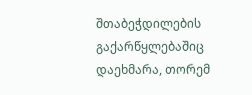შთაბეჭდილების გაქარწყლებაშიც დაეხმარა, თორემ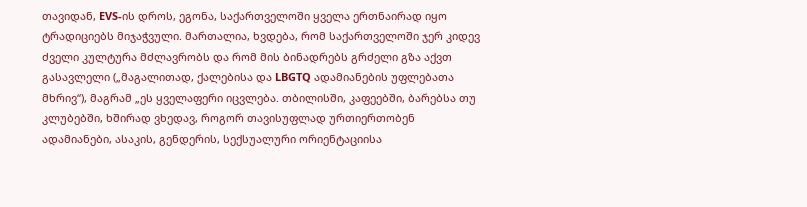თავიდან, EVS-ის დროს, ეგონა, საქართველოში ყველა ერთნაირად იყო ტრადიციებს მიჯაჭვული. მართალია, ხვდება, რომ საქართველოში ჯერ კიდევ ძველი კულტურა მძლავრობს და რომ მის ბინადრებს გრძელი გზა აქვთ გასავლელი („მაგალითად, ქალებისა და LBGTQ ადამიანების უფლებათა მხრივ“), მაგრამ „ეს ყველაფერი იცვლება. თბილისში, კაფეებში, ბარებსა თუ კლუბებში, ხშირად ვხედავ, როგორ თავისუფლად ურთიერთობენ ადამიანები, ასაკის, გენდერის, სექსუალური ორიენტაციისა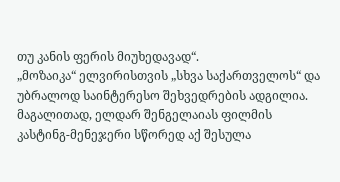თუ კანის ფერის მიუხედავად“.
„მოზაიკა“ ელვირისთვის „სხვა საქართველოს“ და უბრალოდ საინტერესო შეხვედრების ადგილია. მაგალითად, ელდარ შენგელაიას ფილმის კასტინგ-მენეჯერი სწორედ აქ შესულა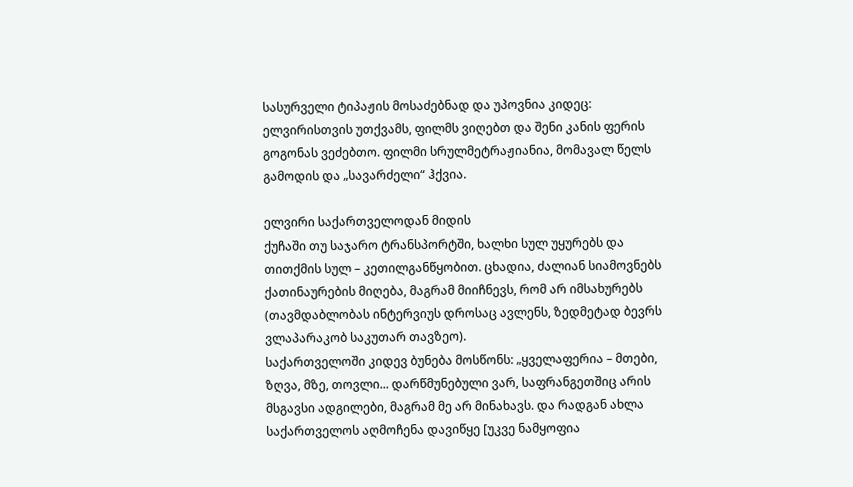სასურველი ტიპაჟის მოსაძებნად და უპოვნია კიდეც: ელვირისთვის უთქვამს, ფილმს ვიღებთ და შენი კანის ფერის გოგონას ვეძებთო. ფილმი სრულმეტრაჟიანია, მომავალ წელს გამოდის და „სავარძელი“ ჰქვია.

ელვირი საქართველოდან მიდის
ქუჩაში თუ საჯარო ტრანსპორტში, ხალხი სულ უყურებს და თითქმის სულ – კეთილგანწყობით. ცხადია, ძალიან სიამოვნებს ქათინაურების მიღება, მაგრამ მიიჩნევს, რომ არ იმსახურებს (თავმდაბლობას ინტერვიუს დროსაც ავლენს, ზედმეტად ბევრს ვლაპარაკობ საკუთარ თავზეო).
საქართველოში კიდევ ბუნება მოსწონს: „ყველაფერია – მთები, ზღვა, მზე, თოვლი... დარწმუნებული ვარ, საფრანგეთშიც არის მსგავსი ადგილები, მაგრამ მე არ მინახავს. და რადგან ახლა საქართველოს აღმოჩენა დავიწყე [უკვე ნამყოფია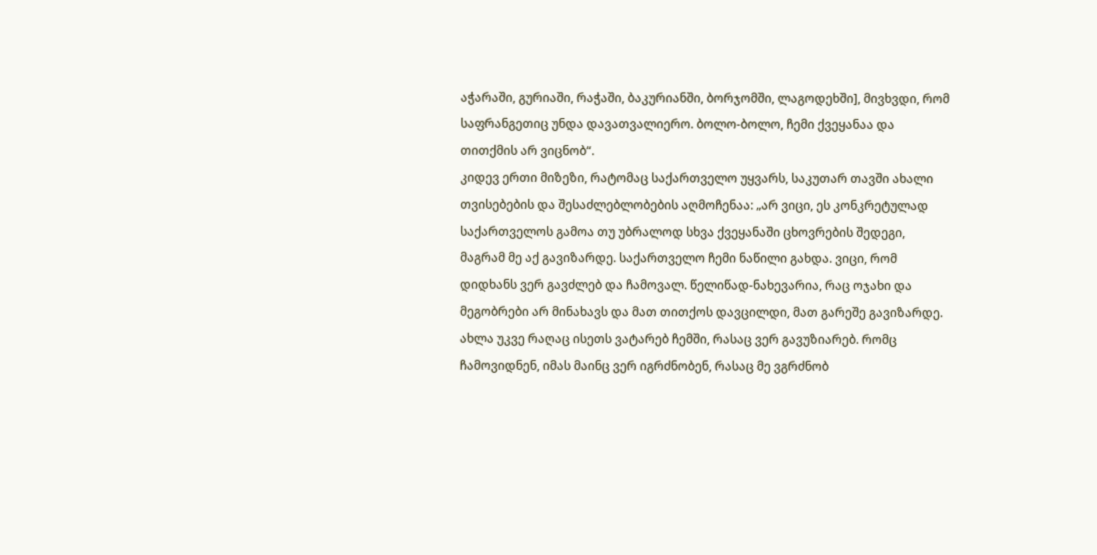აჭარაში, გურიაში, რაჭაში, ბაკურიანში, ბორჯომში, ლაგოდეხში], მივხვდი, რომ საფრანგეთიც უნდა დავათვალიერო. ბოლო-ბოლო, ჩემი ქვეყანაა და თითქმის არ ვიცნობ“.
კიდევ ერთი მიზეზი, რატომაც საქართველო უყვარს, საკუთარ თავში ახალი თვისებების და შესაძლებლობების აღმოჩენაა: „არ ვიცი, ეს კონკრეტულად საქართველოს გამოა თუ უბრალოდ სხვა ქვეყანაში ცხოვრების შედეგი, მაგრამ მე აქ გავიზარდე. საქართველო ჩემი ნაწილი გახდა. ვიცი, რომ დიდხანს ვერ გავძლებ და ჩამოვალ. წელიწად-ნახევარია, რაც ოჯახი და მეგობრები არ მინახავს და მათ თითქოს დავცილდი, მათ გარეშე გავიზარდე. ახლა უკვე რაღაც ისეთს ვატარებ ჩემში, რასაც ვერ გავუზიარებ. რომც ჩამოვიდნენ, იმას მაინც ვერ იგრძნობენ, რასაც მე ვგრძნობ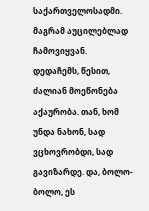საქართველოსადმი. მაგრამ აუცილებლად ჩამოვიყვან.
დედაჩემს, წესით, ძალიან მოეწონება აქაურობა. თან, ხომ უნდა ნახონ, სად ვცხოვრობდი, სად გავიზარდე. და, ბოლო-ბოლო, ეს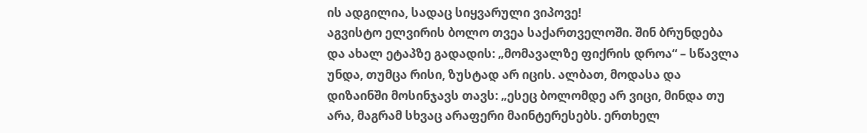ის ადგილია, სადაც სიყვარული ვიპოვე!
აგვისტო ელვირის ბოლო თვეა საქართველოში. შინ ბრუნდება და ახალ ეტაპზე გადადის: „მომავალზე ფიქრის დროა“ – სწავლა უნდა, თუმცა რისი, ზუსტად არ იცის. ალბათ, მოდასა და დიზაინში მოსინჯავს თავს: „ესეც ბოლომდე არ ვიცი, მინდა თუ არა, მაგრამ სხვაც არაფერი მაინტერესებს. ერთხელ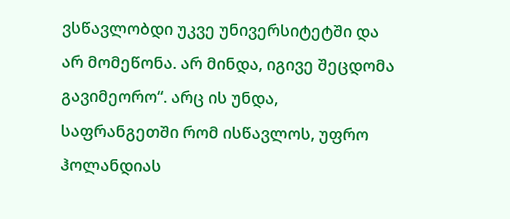ვსწავლობდი უკვე უნივერსიტეტში და არ მომეწონა. არ მინდა, იგივე შეცდომა გავიმეორო“. არც ის უნდა, საფრანგეთში რომ ისწავლოს, უფრო ჰოლანდიას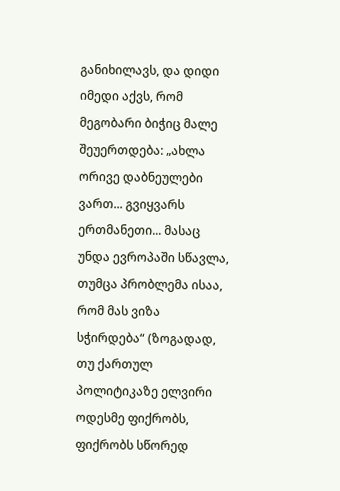განიხილავს, და დიდი იმედი აქვს, რომ მეგობარი ბიჭიც მალე შეუერთდება: „ახლა ორივე დაბნეულები ვართ... გვიყვარს ერთმანეთი... მასაც უნდა ევროპაში სწავლა, თუმცა პრობლემა ისაა, რომ მას ვიზა სჭირდება“ (ზოგადად, თუ ქართულ პოლიტიკაზე ელვირი ოდესმე ფიქრობს, ფიქრობს სწორედ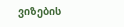ვიზების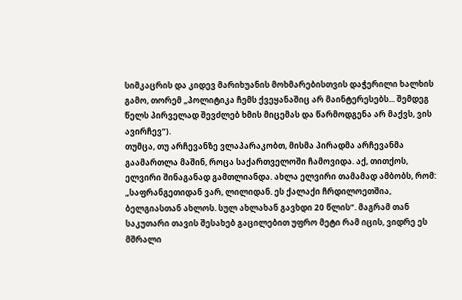სიმკაცრის და კიდევ მარიხუანის მოხმარებისთვის დაჭერილი ხალხის გამო, თორემ „პოლიტიკა ჩემს ქვეყანაშიც არ მაინტერესებს... შემდეგ წელს პირველად შევძლებ ხმის მიცემას და წარმოდგენა არ მაქვს, ვის ავირჩევ“).
თუმცა, თუ არჩევანზე ვლაპარაკობთ, მისმა პირადმა არჩევანმა გაამართლა მაშინ, როცა საქართველოში ჩამოვიდა. აქ, თითქოს, ელვირი შინაგანად გამთლიანდა. ახლა ელვირი თამამად ამბობს, რომ: „საფრანგეთიდან ვარ, ლილიდან. ეს ქალაქი ჩრდილოეთშია, ბელგიასთან ახლოს. სულ ახლახან გავხდი 20 წლის“. მაგრამ თან საკუთარი თავის შესახებ გაცილებით უფრო მეტი რამ იცის, ვიდრე ეს მშრალი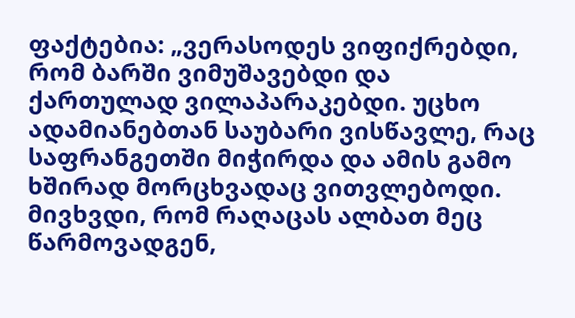ფაქტებია: „ვერასოდეს ვიფიქრებდი, რომ ბარში ვიმუშავებდი და ქართულად ვილაპარაკებდი. უცხო ადამიანებთან საუბარი ვისწავლე, რაც საფრანგეთში მიჭირდა და ამის გამო ხშირად მორცხვადაც ვითვლებოდი. მივხვდი, რომ რაღაცას ალბათ მეც წარმოვადგენ,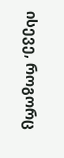ისევე, როგორც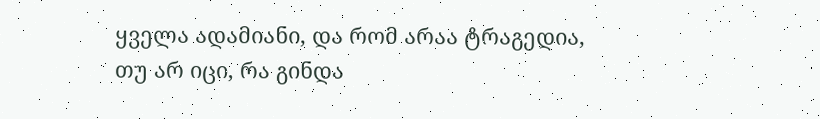ყველა ადამიანი, და რომ არაა ტრაგედია, თუ არ იცი, რა გინდა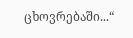ცხოვრებაში...“